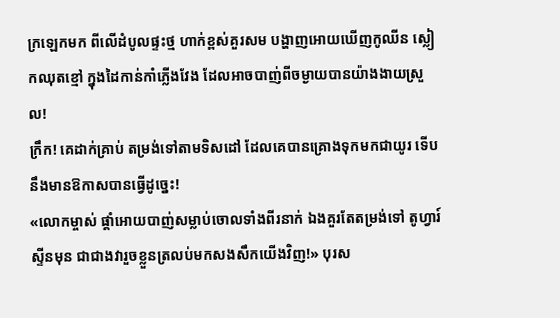ក្រឡេកមក ពីលើដំបូលផ្ទះថ្ម ហាក់ខ្ពស់គួរសម បង្ហាញអោយឃើញកូឈីន ស្លៀកឈុតខ្មៅ ក្នុងដៃកាន់កាំភ្លើងវែង ដែលអាចបាញ់ពីចម្ងាយបានយ៉ាងងាយស្រួល!
ក្រឹក! គេដាក់គ្រាប់ តម្រង់ទៅតាមទិសដៅ ដែលគេបានគ្រោងទុកមកជាយូរ ទើបនឹងមានឱកាសបានធ្វើដូច្នេះ!
«លោកម្ចាស់ ផ្ដាំអោយបាញ់សម្លាប់ចោលទាំងពីរនាក់ ឯងគួរតែតម្រង់ទៅ តូហ្វារ៍ស្ទីនមុន ជាជាងវារួចខ្លួនត្រលប់មកសងសឹកយើងវិញ!» បុរស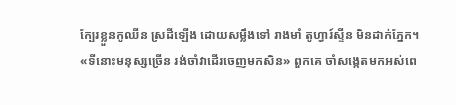ក្បែរខ្លួនកូឈីន ស្រដីឡើង ដោយសម្លឹងទៅ រាងមាំ តូហ្វារ៍ស្ទីន មិនដាក់ភ្នែក។
«ទីនោះមនុស្សច្រើន រង់ចាំវាដើរចេញមកសិន» ពួកគេ ចាំសង្កេតមកអស់ពេ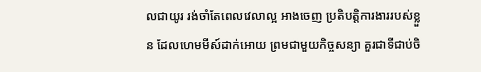លជាយូរ រង់ចាំតែពេលវេលាល្អ អាងចេញ ប្រតិបត្តិការងាររបស់ខ្លួន ដែលហេមមីស៍ដាក់អោយ ព្រមជាមួយកិច្ចសន្យា គួរជាទីជាប់ចិ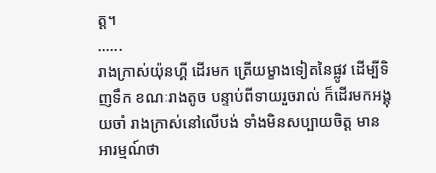ត្ត។
......
រាងក្រាស់យ៉ុនហ្គី ដើរមក ត្រើយម្ខាងទៀតនៃផ្លូវ ដើម្បីទិញទឹក ខណៈរាងតូច បន្ទាប់ពីទាយរួចរាល់ ក៏ដើរមកអង្គុយចាំ រាងក្រាស់នៅលើបង់ ទាំងមិនសប្បាយចិត្ដ មានអារម្មណ៍ថា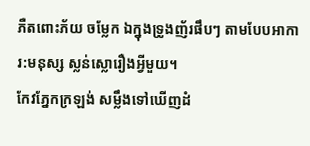ភឺតពោះភ័យ ចម្លែក ឯក្នុងទ្រូងញ័រផឹបៗ តាមបែបអាការ:មនុស្ស ស្លន់ស្លោរឿងអ្វីមួយ។
កែវភ្នែកក្រឡង់ សម្លឹងទៅឃើញដំ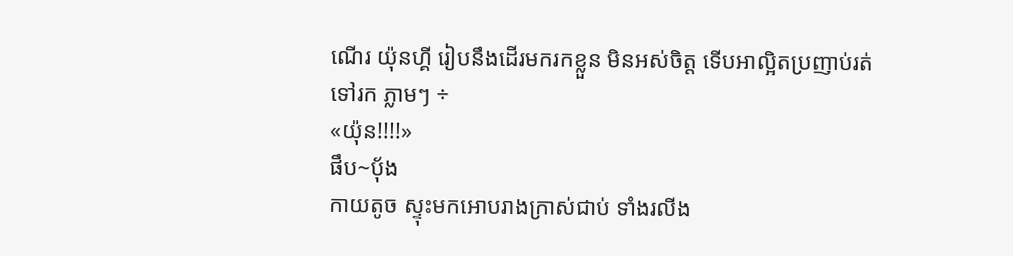ណើរ យ៉ុនហ្គី រៀបនឹងដើរមករកខ្លួន មិនអស់ចិត្ត ទើបអាល្អិតប្រញាប់រត់ទៅរក ភ្លាមៗ ÷
«យ៉ុន!!!!»
ផឹប~ប៉័ង
កាយតូច ស្ទុះមកអោបរាងក្រាស់ជាប់ ទាំងរលីង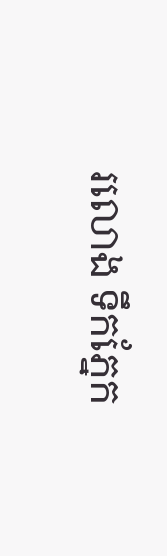រលោង ទឹកភ្នែក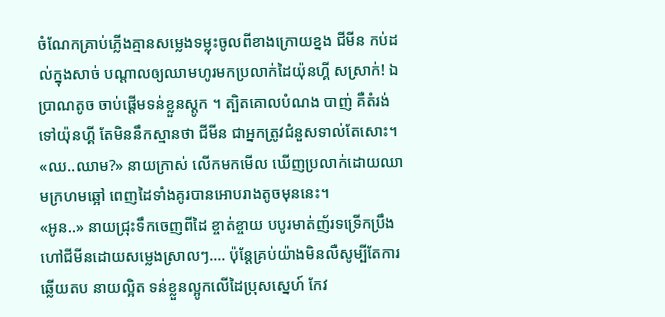ចំណែកគ្រាប់ភ្លើងគ្មានសម្លេងទម្លុះចូលពីខាងក្រោយខ្នង ជីមីន កប់ដល់ក្នុងសាច់ បណ្ដាលឲ្យឈាមហូរមកប្រលាក់ដៃយ៉ុនហ្គី សស្រាក់! ឯប្រាណតូច ចាប់ផ្តើមទន់ខ្លួនស្ដូក ។ ត្បិតគោលបំណង បាញ់ គឺតំរង់ទៅយ៉ុនហ្គី តែមិននឹកស្មានថា ជីមីន ជាអ្នកត្រូវជំនួសទាល់តែសោះ។
«ឈ..ឈាម?» នាយក្រាស់ លើកមកមើល ឃើញប្រលាក់ដោយឈាមក្រហមឆ្អៅ ពេញដៃទាំងគូរបានអោបរាងតូចមុននេះ។
«អូន..» នាយជ្រុះទឹកចេញពីដៃ ខ្ចាត់ខ្ចាយ បបូរមាត់ញ័រទទ្រើកប្រឹងហៅជីមីនដោយសម្លេងស្រាលៗ.... ប៉ុន្តែគ្រប់យ៉ាងមិនលឺសូម្បីតែការឆ្លើយតប នាយល្អិត ទន់ខ្លួនល្អូកលើដៃប្រុសស្នេហ៍ កែវ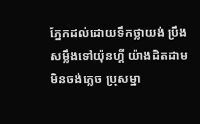ភ្នែកដល់ដោយទឹកថ្លាយង់ ប្រឹងសម្លឹងទៅយ៉ុនហ្គី យ៉ាងដិតដាម មិនចង់ភ្លេច ប្រុសម្នា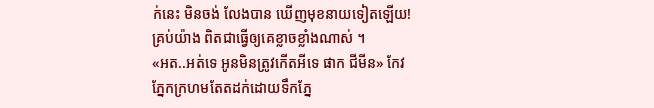ក់នេះ មិនចង់ លែងបាន ឃើញមុខនាយទៀតឡើយ!គ្រប់យ៉ាង ពិតជាធ្វើឲ្យគេខ្លាចខ្លាំងណាស់ ។
«អត..អត់ទេ អូនមិនត្រូវកើតអីទេ ផាក ជីមីន» កែវភ្នែកក្រហមតែតដក់ដោយទឹកភ្នែ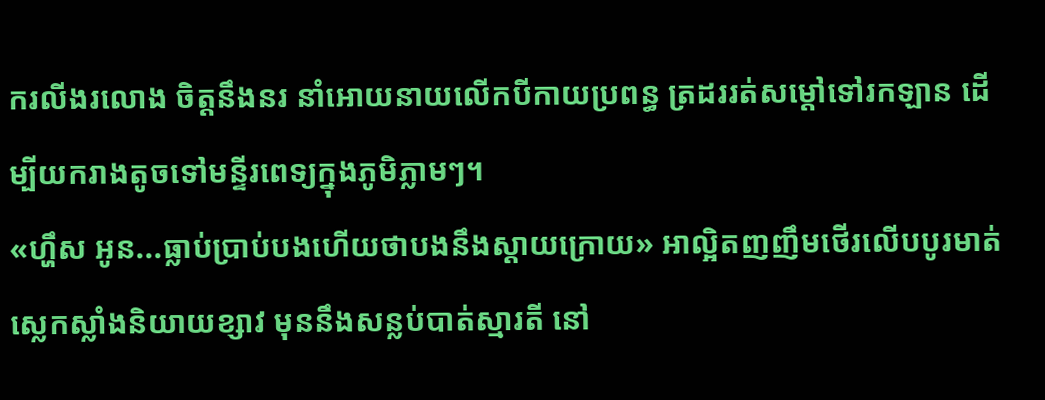ករលីងរលោង ចិត្តនឹងនរ នាំអោយនាយលើកបីកាយប្រពន្ធ ត្រដររត់សម្ដៅទៅរកឡាន ដើម្បីយករាងតូចទៅមន្ទីរពេទ្យក្នុងភូមិភ្លាមៗ។
«ហ្ហឹស អូន...ធ្លាប់ប្រាប់បងហើយថាបងនឹងស្ដាយក្រោយ» អាល្អិតញញឹមថើរលើបបូរមាត់ស្លេកស្លាំងនិយាយខ្សាវ មុននឹងសន្លប់បាត់ស្មារតី នៅ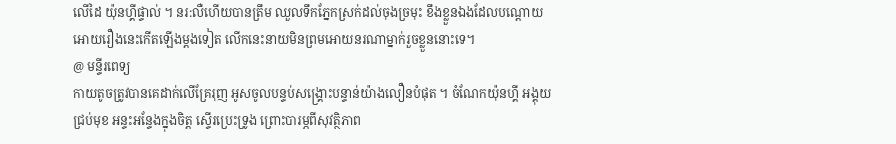លើដៃ យ៉ុនហ្គីផ្ទាល់ ។ នរ:លឺហើយបានត្រឹម ឈួលទឹកភ្នែកស្រក់ដល់ចុងច្រមុះ ខឹងខ្លួនឯងដែលបណ្ដោយអោយរឿងនេះកើតឡើងម្ដងទៀត លើកនេះនាយមិនព្រមអោយនរណាម្នាក់រួចខ្លួននោះទេ។
@ មន្ទីរពេទ្យ
កាយតូចត្រូវបានគេដាក់លើគ្រែរុញ អូសចូលបន្ទប់សង្រ្គោះបន្ទាន់យ៉ាងលឿនបំផុត ។ ចំណែកយ៉ុនហ្គី អង្គុយជ្រប់មុខ អន្ទះអន្ទែងក្នុងចិត្ត ស្ទើរប្រេះទ្រូង ព្រោះបារម្ភពីសុវត្ថិភាព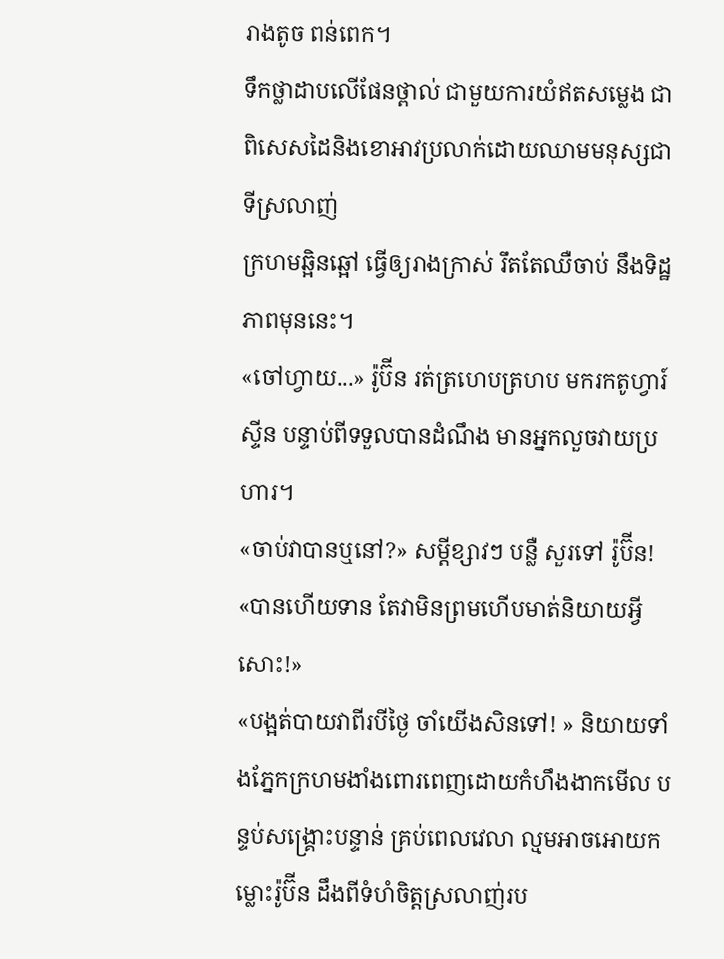រាងតូច ពន់ពេក។
ទឹកថ្លាដាបលើផែនថ្ពាល់ ជាមួយការយំឥតសម្លេង ជាពិសេសដៃនិងខោអាវប្រលាក់ដោយឈាមមនុស្សជាទីស្រលាញ់
ក្រហមឆ្អិនឆ្អៅ ធ្វើឲ្យរាងក្រាស់ រឹតតែឈឺចាប់ នឹងទិដ្ឋភាពមុននេះ។
«ចៅហ្វាយ...» រ៉ូប៊ីន រត់ត្រហេបត្រហប មករកតូហ្វារ៍ស្ទីន បន្ទាប់ពីទទួលបានដំណឹង មានអ្នកលួចវាយប្រហារ។
«ចាប់វាបានឬនៅ?» សម្ដីខ្សាវៗ បន្លឺ សួរទៅ រ៉ូប៊ីន!
«បានហើយទាន តែវាមិនព្រមហើបមាត់និយាយអ្វីសោះ!»
«បង្អត់បាយវាពីរបីថ្ងៃ ចាំយើងសិនទៅ! » និយាយទាំងភ្នែកក្រហមងាំងពោរពេញដោយកំហឹងងាកមើល បន្ទប់សង្គ្រោះបន្ទាន់ គ្រប់ពេលវេលា ល្មមអាចអោយកម្លោះរ៉ូប៊ីន ដឹងពីទំហំចិត្តស្រលាញ់រប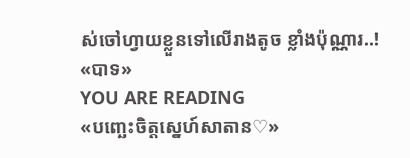ស់ចៅហ្វាយខ្លួនទៅលើរាងតូច ខ្លាំងប៉ុណ្ណារ..!
«បាទ»
YOU ARE READING
«បញ្ឆេះចិត្ដស្នេហ៍សាតាន♡»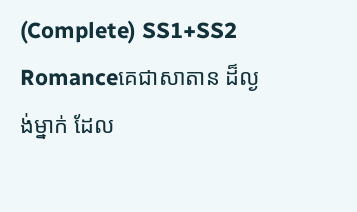(Complete) SS1+SS2
Romanceគេជាសាតាន ដ៏ល្ងង់ម្នាក់ ដែល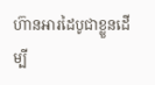ហ៊ានអារដៃបូជាខ្លួនដើម្បី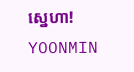ស្នេហា! YOONMIN